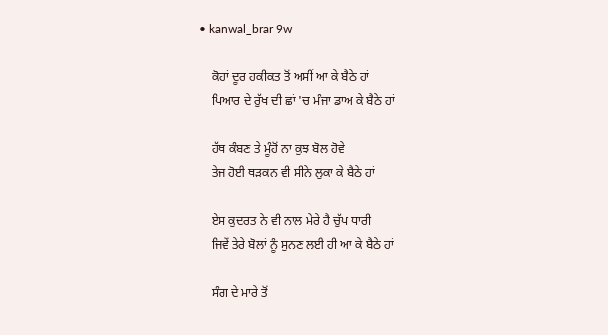• kanwal_brar 9w

    ਕੋਹਾਂ ਦੂਰ ਹਕੀਕਤ ਤੋਂ ਅਸੀਂ ਆ ਕੇ ਬੈਠੇ ਹਾਂ
    ਪਿਆਰ ਦੇ ਰੁੱਖ ਦੀ ਛਾਂ 'ਚ ਮੰਜਾ ਡਾਅ ਕੇ ਬੈਠੇ ਹਾਂ

    ਹੱਥ ਕੰਬਣ ਤੇ ਮੂੰਹੋਂ ਨਾ ਕੁਝ ਬੋਲ ਹੋਵੇ
    ਤੇਜ ਹੋਈ ਥੜਕਨ ਵੀ ਸੀਨੇ ਲੁਕਾ ਕੇ ਬੈਠੇ ਹਾਂ

    ਏਸ ਕੁਦਰਤ ਨੇ ਵੀ ਨਾਲ ਮੇਰੇ ਹੈ ਚੁੱਪ ਧਾਰੀ
    ਜਿਵੇਂ ਤੇਰੇ ਬੋਲਾਂ ਨੂੰ ਸੁਨਣ ਲਈ ਹੀ ਆ ਕੇ ਬੈਠੇ ਹਾਂ

    ਸੰਗ ਦੇ ਮਾਰੇ ਤੋਂ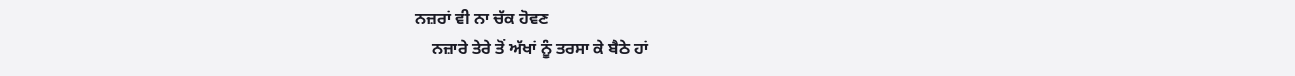ਨਜ਼ਰਾਂ ਵੀ ਨਾ ਚੱਕ ਹੋਵਣ
    ਨਜ਼ਾਰੇ ਤੇਰੇ ਤੋਂ ਅੱਖਾਂ ਨੂੰ ਤਰਸਾ ਕੇ ਬੈਠੇ ਹਾਂ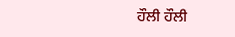ਹੌਲੀ ਹੌਲੀ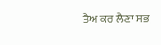ਤੈਅ ਕਰ ਲੈਣਾ ਸਭ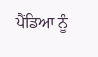ਪੈਂਡਿਆ ਨੂੰ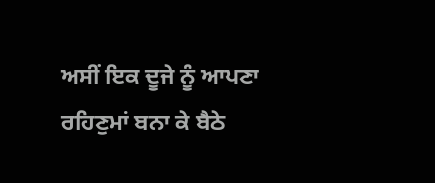ਅਸੀਂ ਇਕ ਦੂਜੇ ਨੂੰ ਆਪਣਾ ਰਹਿਣੁਮਾਂ ਬਨਾ ਕੇ ਬੈਠੇ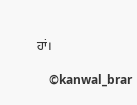ਹਾਂ।

    ©kanwal_brar